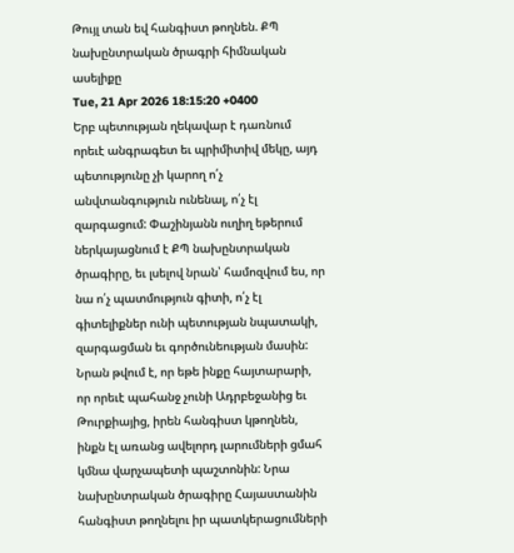Թույլ տան եվ հանգիստ թողնեն. ՔՊ նախընտրական ծրագրի հիմնական ասելիքը
Tue, 21 Apr 2026 18:15:20 +0400
Երբ պետության ղեկավար է դառնում որեւէ անգրագետ եւ պրիմիտիվ մեկը, այդ պետությունը չի կարող ո՛չ անվտանգություն ունենալ, ո՛չ էլ զարգացում: Փաշինյանն ուղիղ եթերում ներկայացնում է ՔՊ նախընտրական ծրագիրը, եւ լսելով նրան՝ համոզվում ես, որ նա ո՛չ պատմություն գիտի, ո՛չ էլ գիտելիքներ ունի պետության նպատակի, զարգացման եւ գործունեության մասին: Նրան թվում է, որ եթե ինքը հայտարարի, որ որեւէ պահանջ չունի Ադրբեջանից եւ Թուրքիայից, իրեն հանգիստ կթողնեն, ինքն էլ առանց ավելորդ լարումների ցմահ կմնա վարչապետի պաշտոնին: Նրա նախընտրական ծրագիրը Հայաստանին հանգիստ թողնելու իր պատկերացումների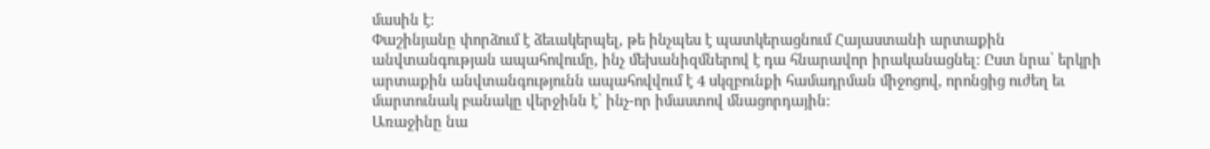մասին է:
Փաշինյանը փորձում է ձեւակերպել, թե ինչպես է պատկերացնում Հայաստանի արտաքին անվտանգության ապահովումը, ինչ մեխանիզմներով է դա հնարավոր իրականացնել: Ըստ նրա՝ երկրի արտաքին անվտանգությունն ապահովվում է 4 սկզբունքի համադրման միջոցով, որոնցից ուժեղ եւ մարտունակ բանակը վերջինն է՝ ինչ-որ իմաստով մնացորդային:
Առաջինը նա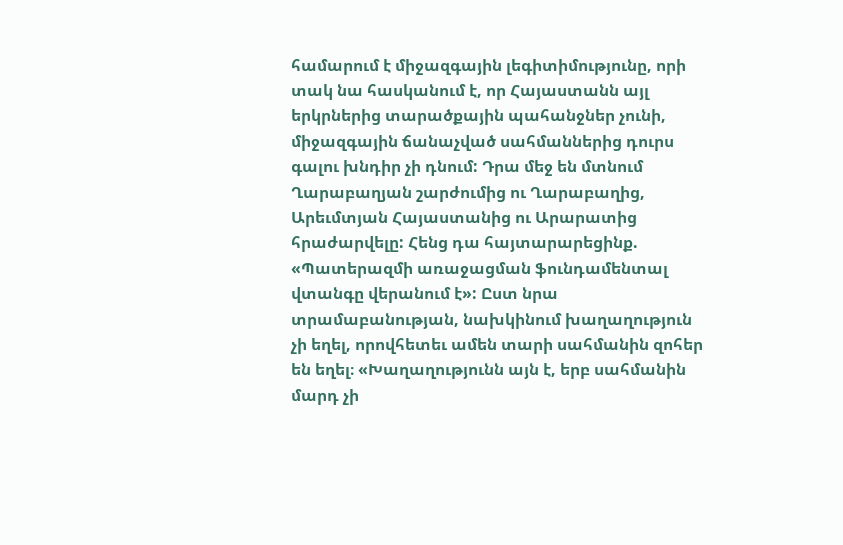համարում է միջազգային լեգիտիմությունը, որի տակ նա հասկանում է, որ Հայաստանն այլ երկրներից տարածքային պահանջներ չունի, միջազգային ճանաչված սահմաններից դուրս գալու խնդիր չի դնում: Դրա մեջ են մտնում Ղարաբաղյան շարժումից ու Ղարաբաղից, Արեւմտյան Հայաստանից ու Արարատից հրաժարվելը: Հենց դա հայտարարեցինք. «Պատերազմի առաջացման ֆունդամենտալ վտանգը վերանում է»: Ըստ նրա տրամաբանության, նախկինում խաղաղություն չի եղել, որովհետեւ ամեն տարի սահմանին զոհեր են եղել։ «Խաղաղությունն այն է, երբ սահմանին մարդ չի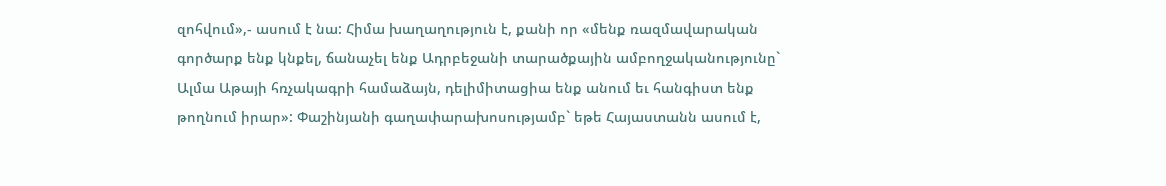զոհվում»,- ասում է նա: Հիմա խաղաղություն է, քանի որ «մենք ռազմավարական գործարք ենք կնքել, ճանաչել ենք Ադրբեջանի տարածքային ամբողջականությունը` Ալմա Աթայի հռչակագրի համաձայն, դելիմիտացիա ենք անում եւ հանգիստ ենք թողնում իրար»: Փաշինյանի գաղափարախոսությամբ` եթե Հայաստանն ասում է,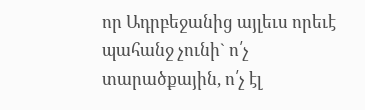որ Ադրբեջանից այլեւս որեւէ պահանջ չունի` ո՛չ տարածքային, ո՛չ էլ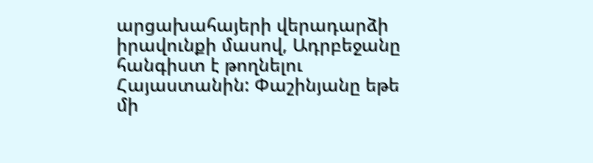արցախահայերի վերադարձի իրավունքի մասով, Ադրբեջանը հանգիստ է թողնելու Հայաստանին: Փաշինյանը եթե մի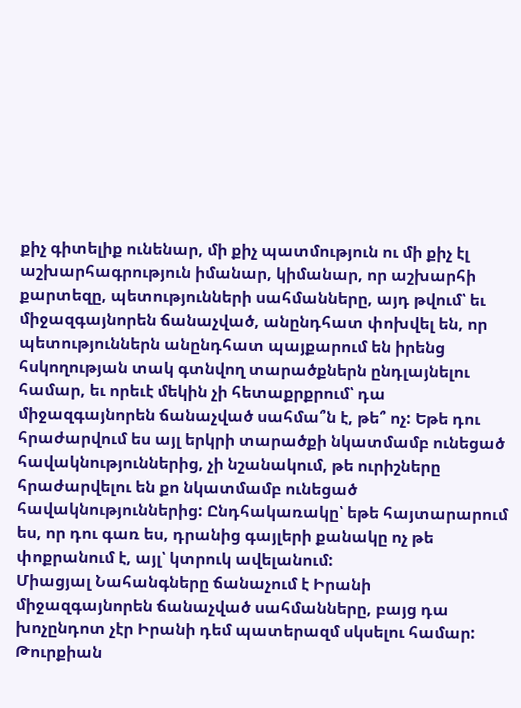քիչ գիտելիք ունենար, մի քիչ պատմություն ու մի քիչ էլ աշխարհագրություն իմանար, կիմանար, որ աշխարհի քարտեզը, պետությունների սահմանները, այդ թվում՝ եւ միջազգայնորեն ճանաչված, անընդհատ փոխվել են, որ պետություններն անընդհատ պայքարում են իրենց հսկողության տակ գտնվող տարածքներն ընդլայնելու համար, եւ որեւէ մեկին չի հետաքրքրում՝ դա միջազգայնորեն ճանաչված սահմա՞ն է, թե՞ ոչ: Եթե դու հրաժարվում ես այլ երկրի տարածքի նկատմամբ ունեցած հավակնություններից, չի նշանակում, թե ուրիշները հրաժարվելու են քո նկատմամբ ունեցած հավակնություններից: Ընդհակառակը՝ եթե հայտարարում ես, որ դու գառ ես, դրանից գայլերի քանակը ոչ թե փոքրանում է, այլ՝ կտրուկ ավելանում:
Միացյալ Նահանգները ճանաչում է Իրանի միջազգայնորեն ճանաչված սահմանները, բայց դա խոչընդոտ չէր Իրանի դեմ պատերազմ սկսելու համար: Թուրքիան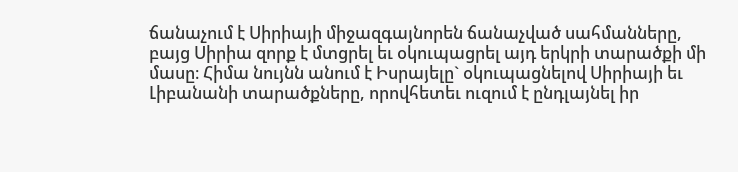ճանաչում է Սիրիայի միջազգայնորեն ճանաչված սահմանները, բայց Սիրիա զորք է մտցրել եւ օկուպացրել այդ երկրի տարածքի մի մասը։ Հիմա նույնն անում է Իսրայելը` օկուպացնելով Սիրիայի եւ Լիբանանի տարածքները, որովհետեւ ուզում է ընդլայնել իր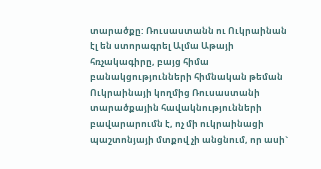տարածքը: Ռուսաստանն ու Ուկրաինան էլ են ստորագրել Ալմա Աթայի հռչակագիրը, բայց հիմա բանակցությունների հիմնական թեման Ուկրաինայի կողմից Ռուսաստանի տարածքային հավակնությունների բավարարումն է, ոչ մի ուկրաինացի պաշտոնյայի մտքով չի անցնում, որ ասի`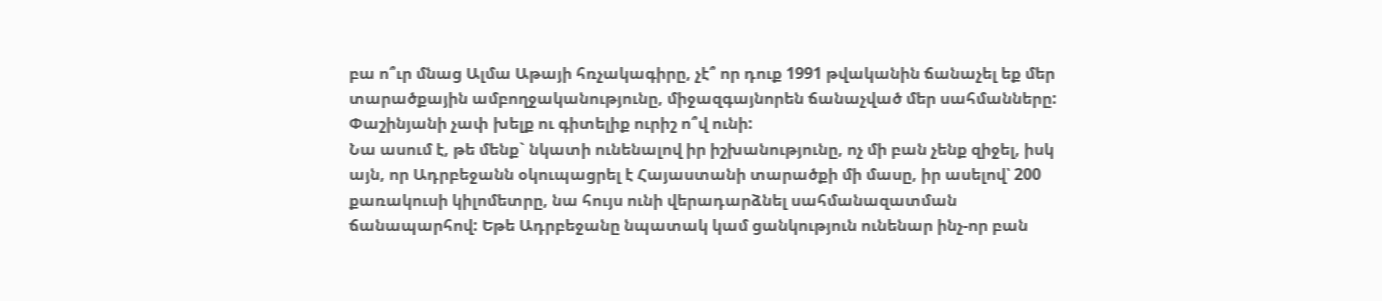բա ո՞ւր մնաց Ալմա Աթայի հռչակագիրը, չէ՞ որ դուք 1991 թվականին ճանաչել եք մեր տարածքային ամբողջականությունը, միջազգայնորեն ճանաչված մեր սահմանները: Փաշինյանի չափ խելք ու գիտելիք ուրիշ ո՞վ ունի:
Նա ասում է, թե մենք` նկատի ունենալով իր իշխանությունը, ոչ մի բան չենք զիջել, իսկ այն, որ Ադրբեջանն օկուպացրել է Հայաստանի տարածքի մի մասը, իր ասելով՝ 200 քառակուսի կիլոմետրը, նա հույս ունի վերադարձնել սահմանազատման ճանապարհով: Եթե Ադրբեջանը նպատակ կամ ցանկություն ունենար ինչ-որ բան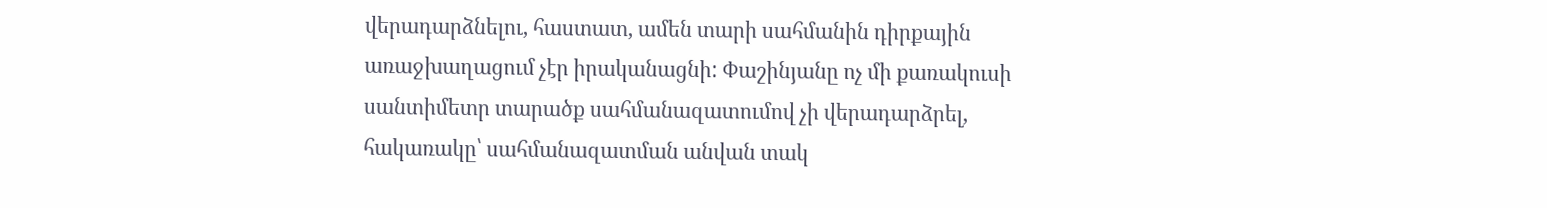վերադարձնելու, հաստատ, ամեն տարի սահմանին դիրքային առաջխաղացում չէր իրականացնի: Փաշինյանը ոչ մի քառակուսի սանտիմետր տարածք սահմանազատումով չի վերադարձրել, հակառակը՝ սահմանազատման անվան տակ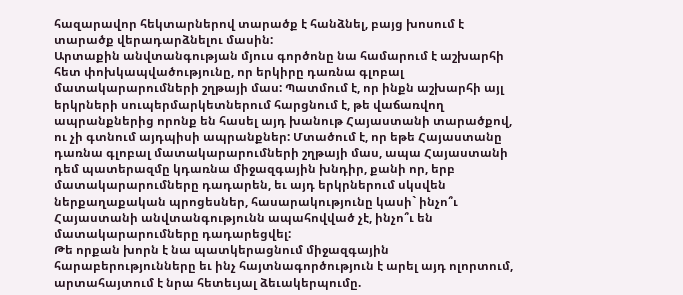հազարավոր հեկտարներով տարածք է հանձնել, բայց խոսում է տարածք վերադարձնելու մասին:
Արտաքին անվտանգության մյուս գործոնը նա համարում է աշխարհի հետ փոխկապվածությունը, որ երկիրը դառնա գլոբալ մատակարարումների շղթայի մաս: Պատմում է, որ ինքն աշխարհի այլ երկրների սուպերմարկետներում հարցնում է, թե վաճառվող ապրանքներից որոնք են հասել այդ խանութ Հայաստանի տարածքով, ու չի գտնում այդպիսի ապրանքներ: Մտածում է, որ եթե Հայաստանը դառնա գլոբալ մատակարարումների շղթայի մաս, ապա Հայաստանի դեմ պատերազմը կդառնա միջազգային խնդիր, քանի որ, երբ մատակարարումները դադարեն, եւ այդ երկրներում սկսվեն ներքաղաքական պրոցեսներ, հասարակությունը կասի` ինչո՞ւ Հայաստանի անվտանգությունն ապահովված չէ, ինչո՞ւ են մատակարարումները դադարեցվել:
Թե որքան խորն է նա պատկերացնում միջազգային հարաբերությունները եւ ինչ հայտնագործություն է արել այդ ոլորտում, արտահայտում է նրա հետեւյալ ձեւակերպումը.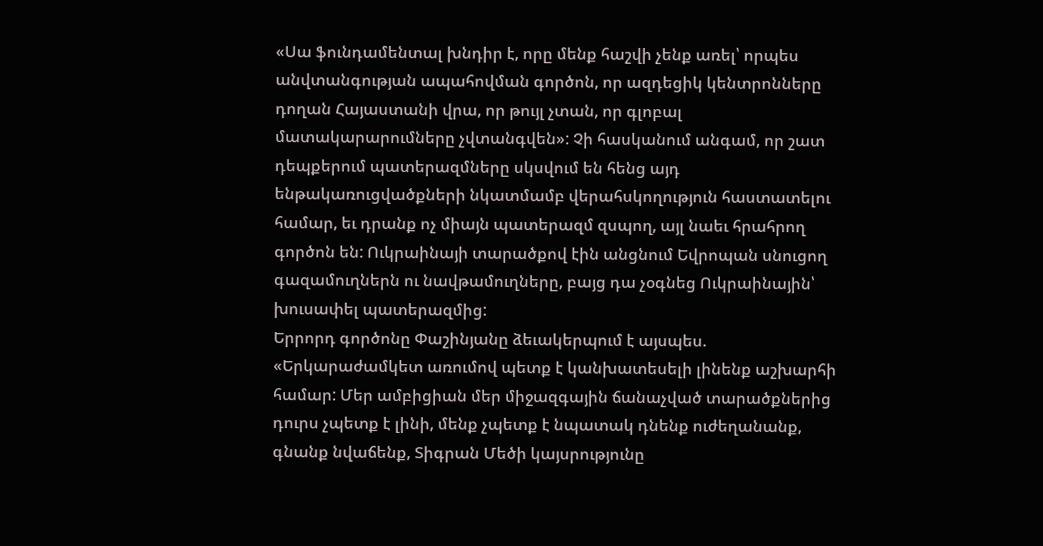«Սա ֆունդամենտալ խնդիր է, որը մենք հաշվի չենք առել՝ որպես անվտանգության ապահովման գործոն, որ ազդեցիկ կենտրոնները դողան Հայաստանի վրա, որ թույլ չտան, որ գլոբալ մատակարարումները չվտանգվեն»: Չի հասկանում անգամ, որ շատ դեպքերում պատերազմները սկսվում են հենց այդ ենթակառուցվածքների նկատմամբ վերահսկողություն հաստատելու համար, եւ դրանք ոչ միայն պատերազմ զսպող, այլ նաեւ հրահրող գործոն են: Ուկրաինայի տարածքով էին անցնում Եվրոպան սնուցող գազամուղներն ու նավթամուղները, բայց դա չօգնեց Ուկրաինային՝ խուսափել պատերազմից:
Երրորդ գործոնը Փաշինյանը ձեւակերպում է այսպես. «Երկարաժամկետ առումով պետք է կանխատեսելի լինենք աշխարհի համար: Մեր ամբիցիան մեր միջազգային ճանաչված տարածքներից դուրս չպետք է լինի, մենք չպետք է նպատակ դնենք ուժեղանանք, գնանք նվաճենք, Տիգրան Մեծի կայսրությունը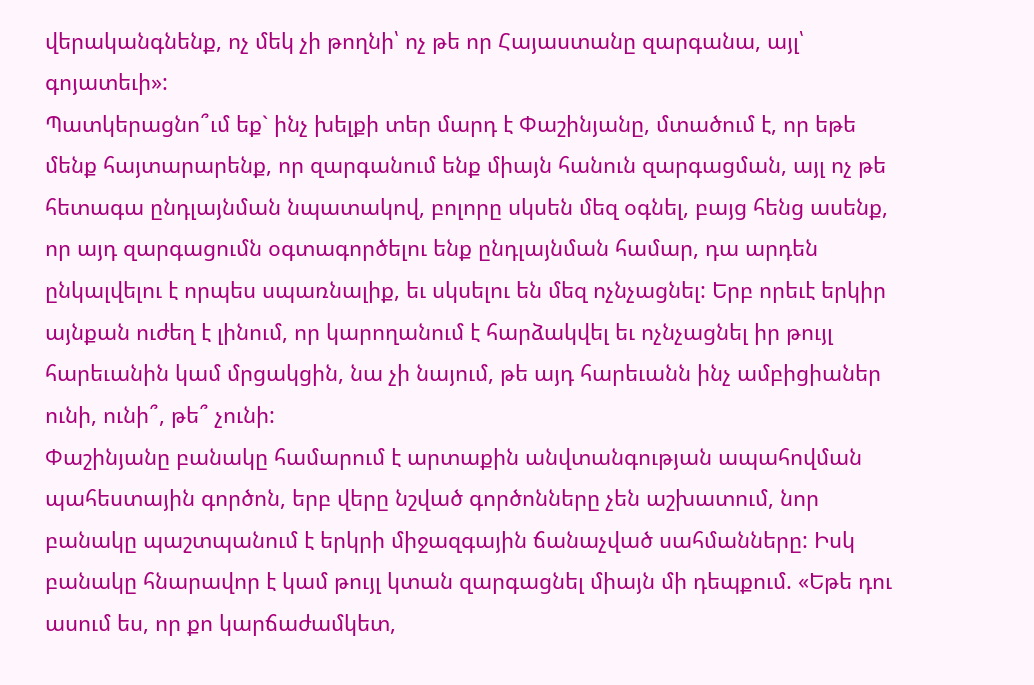վերականգնենք, ոչ մեկ չի թողնի՝ ոչ թե որ Հայաստանը զարգանա, այլ՝ գոյատեւի»:
Պատկերացնո՞ւմ եք` ինչ խելքի տեր մարդ է Փաշինյանը, մտածում է, որ եթե մենք հայտարարենք, որ զարգանում ենք միայն հանուն զարգացման, այլ ոչ թե հետագա ընդլայնման նպատակով, բոլորը սկսեն մեզ օգնել, բայց հենց ասենք, որ այդ զարգացումն օգտագործելու ենք ընդլայնման համար, դա արդեն ընկալվելու է որպես սպառնալիք, եւ սկսելու են մեզ ոչնչացնել: Երբ որեւէ երկիր այնքան ուժեղ է լինում, որ կարողանում է հարձակվել եւ ոչնչացնել իր թույլ հարեւանին կամ մրցակցին, նա չի նայում, թե այդ հարեւանն ինչ ամբիցիաներ ունի, ունի՞, թե՞ չունի:
Փաշինյանը բանակը համարում է արտաքին անվտանգության ապահովման պահեստային գործոն, երբ վերը նշված գործոնները չեն աշխատում, նոր բանակը պաշտպանում է երկրի միջազգային ճանաչված սահմանները: Իսկ բանակը հնարավոր է կամ թույլ կտան զարգացնել միայն մի դեպքում. «Եթե դու ասում ես, որ քո կարճաժամկետ,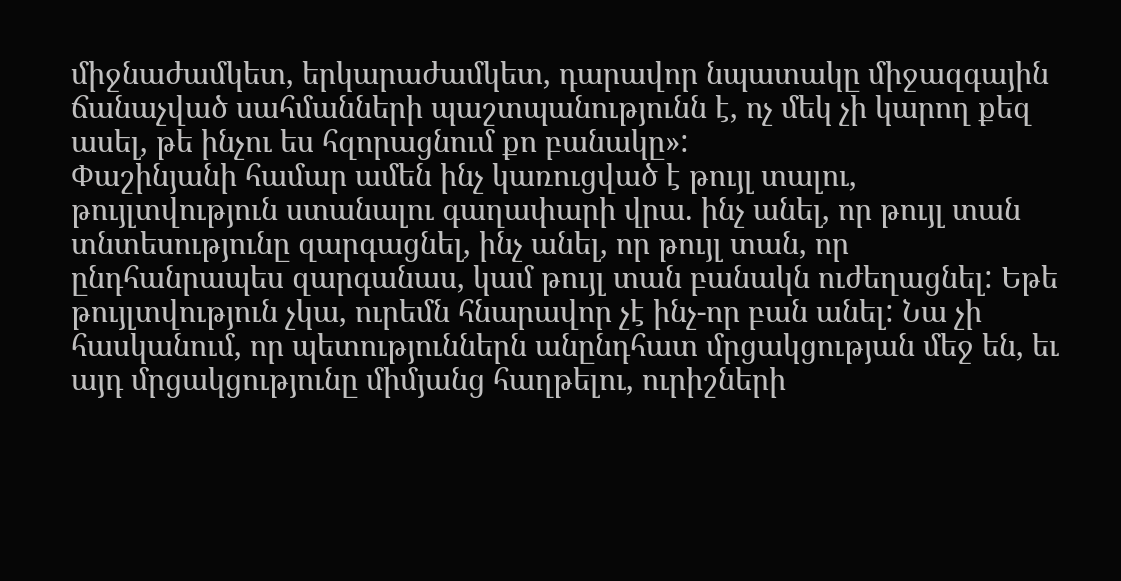միջնաժամկետ, երկարաժամկետ, դարավոր նպատակը միջազգային ճանաչված սահմանների պաշտպանությունն է, ոչ մեկ չի կարող քեզ ասել, թե ինչու ես հզորացնում քո բանակը»:
Փաշինյանի համար ամեն ինչ կառուցված է թույլ տալու, թույլտվություն ստանալու գաղափարի վրա. ինչ անել, որ թույլ տան տնտեսությունը զարգացնել, ինչ անել, որ թույլ տան, որ ընդհանրապես զարգանաս, կամ թույլ տան բանակն ուժեղացնել: Եթե թույլտվություն չկա, ուրեմն հնարավոր չէ ինչ-որ բան անել: Նա չի հասկանում, որ պետություններն անընդհատ մրցակցության մեջ են, եւ այդ մրցակցությունը միմյանց հաղթելու, ուրիշների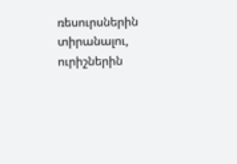ռեսուրսներին տիրանալու, ուրիշներին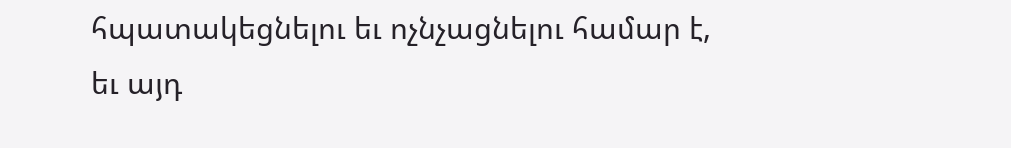հպատակեցնելու եւ ոչնչացնելու համար է, եւ այդ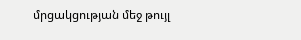մրցակցության մեջ թույլ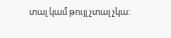տալ կամ թույլ չտալ չկա: